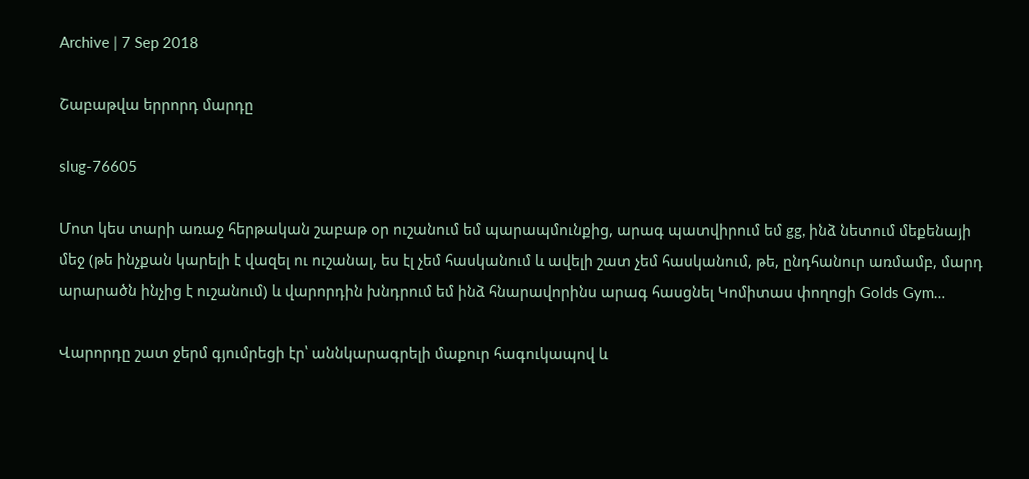Archive | 7 Sep 2018

Շաբաթվա երրորդ մարդը

slug-76605

Մոտ կես տարի առաջ հերթական շաբաթ օր ուշանում եմ պարապմունքից, արագ պատվիրում եմ gg, ինձ նետում մեքենայի մեջ (թե ինչքան կարելի է վազել ու ուշանալ, ես էլ չեմ հասկանում և ավելի շատ չեմ հասկանում, թե, ընդհանուր առմամբ, մարդ արարածն ինչից է ուշանում) և վարորդին խնդրում եմ ինձ հնարավորինս արագ հասցնել Կոմիտաս փողոցի Golds Gym…

Վարորդը շատ ջերմ գյումրեցի էր՝ աննկարագրելի մաքուր հագուկապով և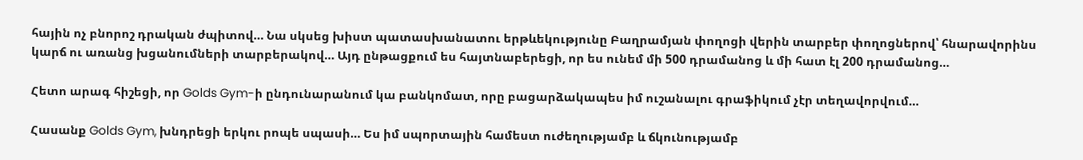հային ոչ բնորոշ դրական ժպիտով… Նա սկսեց խիստ պատասխանատու երթևեկությունը Բաղրամյան փողոցի վերին տարբեր փողոցներով՝ հնարավորինս կարճ ու առանց խցանումների տարբերակով… Այդ ընթացքում ես հայտնաբերեցի, որ ես ունեմ մի 500 դրամանոց և մի հատ էլ 200 դրամանոց…

Հետո արագ հիշեցի, որ Golds Gym-ի ընդունարանում կա բանկոմատ, որը բացարձակապես իմ ուշանալու գրաֆիկում չէր տեղավորվում…

Հասանք Golds Gym, խնդրեցի երկու րոպե սպասի… Ես իմ սպորտային համեստ ուժեղությամբ և ճկունությամբ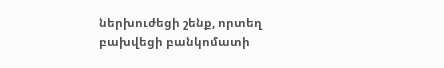ներխուժեցի շենք, որտեղ բախվեցի բանկոմատի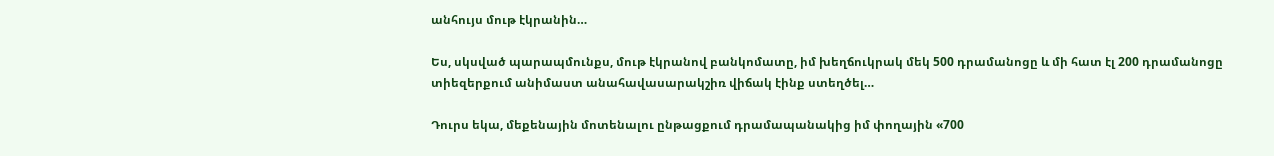անհույս մութ էկրանին…

Ես, սկսված պարապմունքս, մութ էկրանով բանկոմատը, իմ խեղճուկրակ մեկ 500 դրամանոցը և մի հատ էլ 200 դրամանոցը տիեզերքում անիմաստ անահավասարակշիռ վիճակ էինք ստեղծել…

Դուրս եկա, մեքենային մոտենալու ընթացքում դրամապանակից իմ փողային «700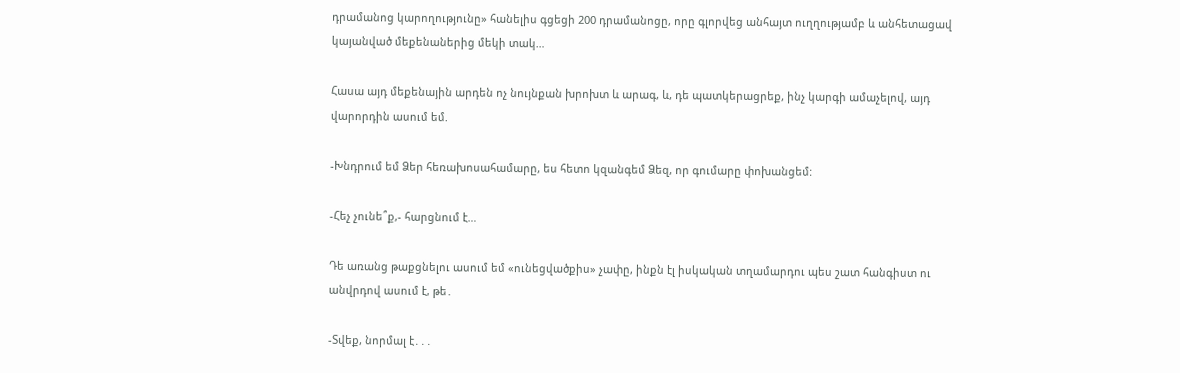դրամանոց կարողությունը» հանելիս գցեցի 200 դրամանոցը, որը գլորվեց անհայտ ուղղությամբ և անհետացավ կայանված մեքենաներից մեկի տակ…

Հասա այդ մեքենային արդեն ոչ նույնքան խրոխտ և արագ, և, դե պատկերացրեք, ինչ կարգի ամաչելով, այդ վարորդին ասում եմ.

-Խնդրում եմ Ձեր հեռախոսահամարը, ես հետո կզանգեմ Ձեզ, որ գումարը փոխանցեմ:

-Հեչ չունե՞ք,- հարցնում է…

Դե առանց թաքցնելու ասում եմ «ունեցվածքիս» չափը, ինքն էլ իսկական տղամարդու պես շատ հանգիստ ու անվրդով ասում է, թե․

-Տվեք, նորմալ է․․․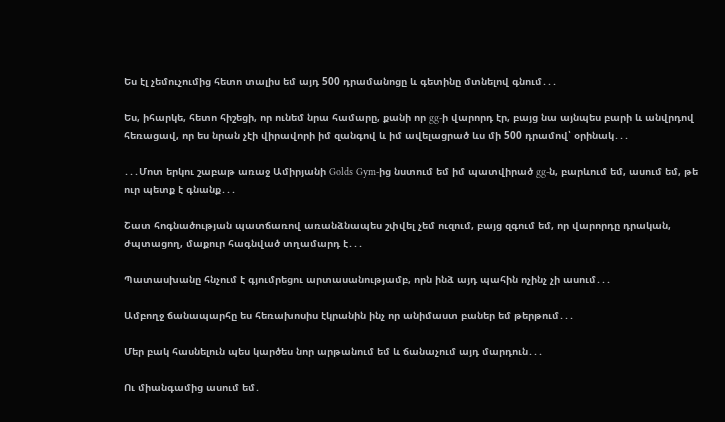Ես էլ չեմուչումից հետո տալիս եմ այդ 500 դրամանոցը և գետինը մտնելով գնում․․․

Ես, իհարկե, հետո հիշեցի, որ ունեմ նրա համարը, քանի որ gg-ի վարորդ էր, բայց նա այնպես բարի և անվրդով հեռացավ, որ ես նրան չէի վիրավորի իմ զանգով և իմ ավելացրած ևս մի 500 դրամով՝ օրինակ․․․

․․․Մոտ երկու շաբաթ առաջ Ամիրյանի Golds Gym-ից նստում եմ իմ պատվիրած gg-ն, բարևում եմ, ասում եմ, թե ուր պետք է գնանք․․․

Շատ հոգնածության պատճառով առանձնապես շփվել չեմ ուզում, բայց զգում եմ, որ վարորդը դրական, ժպտացող, մաքուր հագնված տղամարդ է․․․

Պատասխանը հնչում է գյումրեցու արտասանությամբ, որն ինձ այդ պահին ոչինչ չի ասում․․․

Ամբողջ ճանապարհը ես հեռախոսիս էկրանին ինչ որ անիմաստ բաներ եմ թերթում․․․

Մեր բակ հասնելուն պես կարծես նոր արթանում եմ և ճանաչում այդ մարդուն․․․

Ու միանգամից ասում եմ․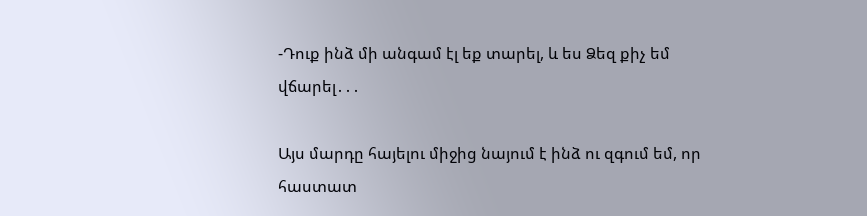-Դուք ինձ մի անգամ էլ եք տարել, և ես Ձեզ քիչ եմ վճարել․․․

Այս մարդը հայելու միջից նայում է ինձ ու զգում եմ, որ հաստատ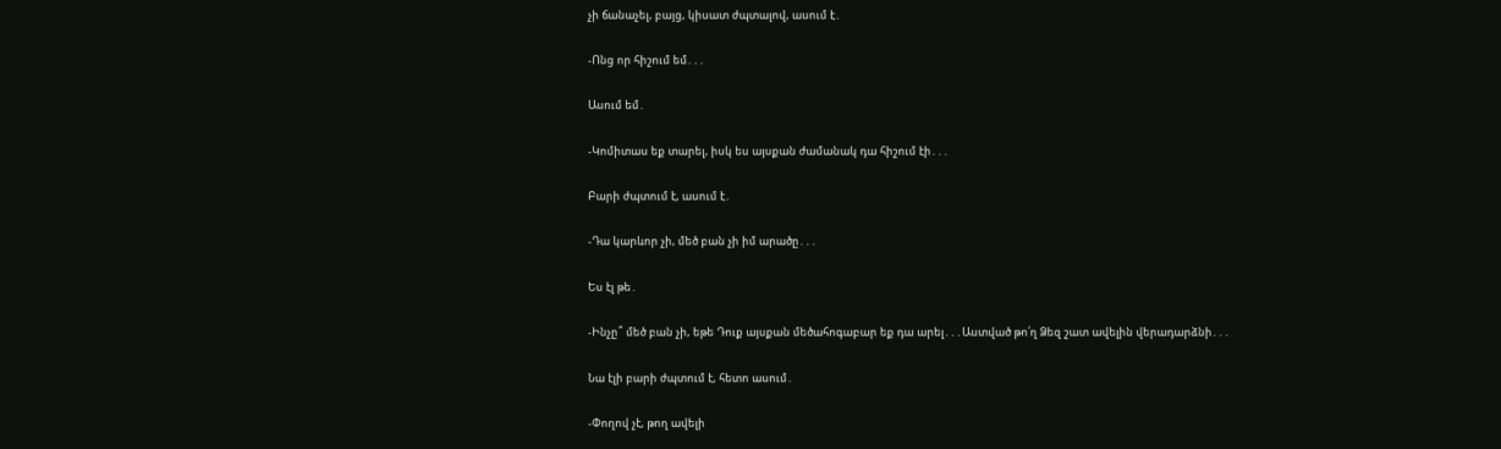չի ճանաչել, բայց, կիսատ ժպտալով, ասում է․

-Ոնց որ հիշում եմ․․․

Ասում եմ․

-Կոմիտաս եք տարել, իսկ ես այսքան ժամանակ դա հիշում էի․․․

Բարի ժպտում է, ասում է․

-Դա կարևոր չի, մեծ բան չի իմ արածը․․․

Ես էլ թե․

-Ինչը՞ մեծ բան չի, եթե Դուք այսքան մեծահոգաբար եք դա արել․․․Աստված թո՛ղ Ձեզ շատ ավելին վերադարձնի․․․

Նա էլի բարի ժպտում է, հետո ասում․

-Փողով չէ, թող ավելի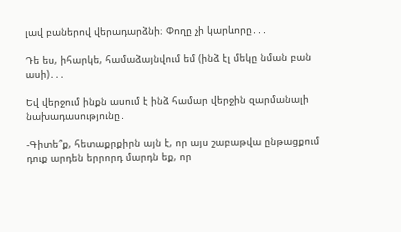լավ բաներով վերադարձնի։ Փողը չի կարևորը․․․

Դե ես, իհարկե, համաձայնվում եմ (ինձ էլ մեկը նման բան ասի)․․․

Եվ վերջում ինքն ասում է ինձ համար վերջին զարմանալի նախադասությունը․

-Գիտե՞ք, հետաքրքիրն այն է, որ այս շաբաթվա ընթացքում դուք արդեն երրորդ մարդն եք, որ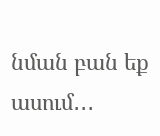նման բան եք ասում․․․